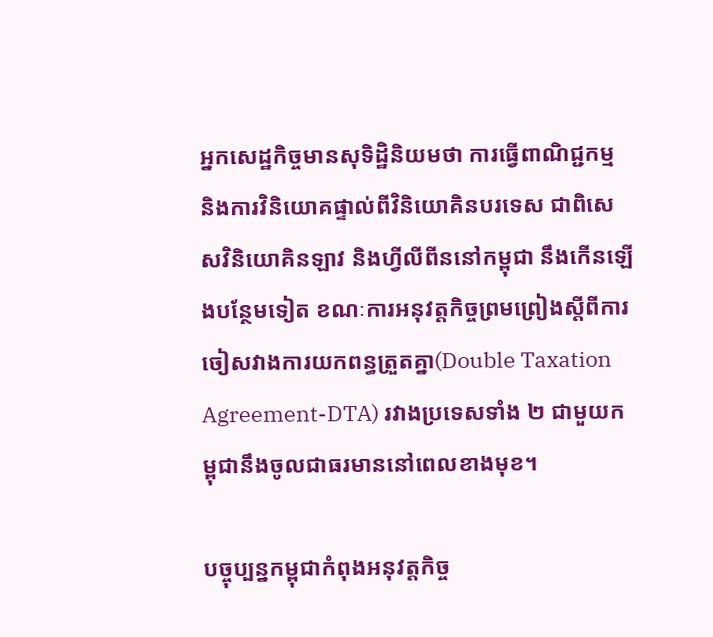អ្នកសេដ្ឋកិច្ចមានសុទិដ្ឋិនិយមថា ការធ្វើពាណិជ្ជកម្ម និងការវិនិយោគផ្ទាល់ពីវិនិយោគិនបរទេស ជាពិសេសវិនិយោគិនឡាវ និងហ្វីលីពីននៅកម្ពុជា នឹងកើនឡើងបន្ថែមទៀត ខណៈការអនុវត្តកិច្ចព្រមព្រៀងស្តីពីការចៀសវាងការយកពន្ធត្រួតគ្នា(Double Taxation Agreement-DTA) រវាងប្រទេសទាំង ២ ជាមួយកម្ពុជានឹងចូលជាធរមាននៅពេលខាងមុខ។

បច្ចុប្បន្នកម្ពុជាកំពុងអនុវត្តកិច្ច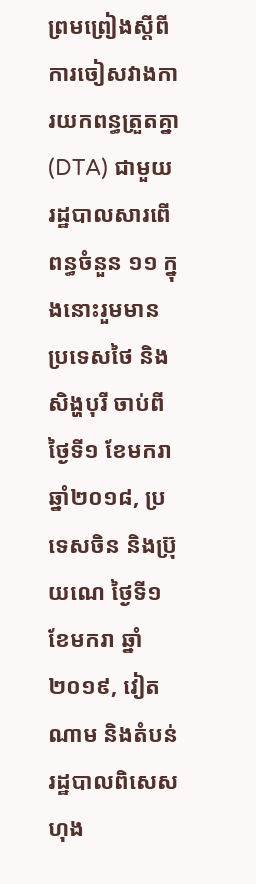ព្រមព្រៀងស្តីពីការចៀសវាងការយកពន្ធត្រួតគ្នា(DTA) ជាមួយរដ្ឋបាលសារពើពន្ធចំនួន ១១ ក្នុងនោះរួមមាន ប្រទេសថៃ និងសិង្ហបុរី ចាប់ពីថ្ងៃទី១ ខែមករា ឆ្នាំ២០១៨, ប្រទេសចិន និងប្រ៊ុយណេ ថ្ងៃទី១ ខែមករា ឆ្នាំ២០១៩, វៀតណាម និងតំបន់រដ្ឋបាលពិសេសហុង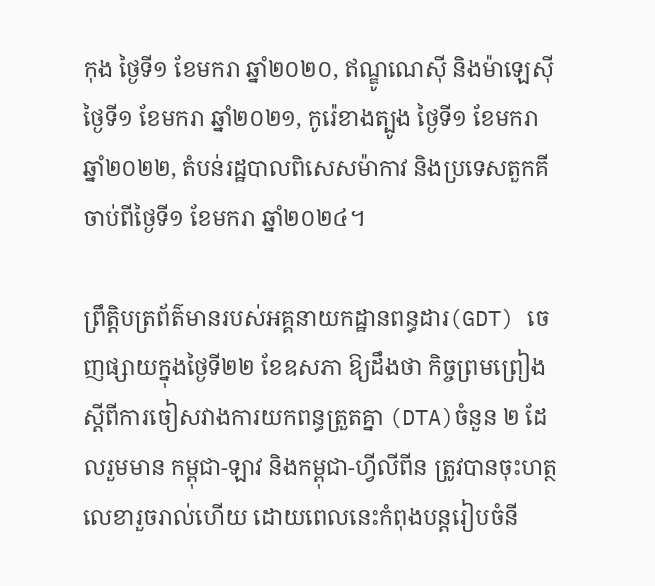កុង ថ្ងៃទី១ ខែមករា ឆ្នាំ២០២០, ឥណ្ឌូណេស៊ី និងម៉ាឡេស៊ី ថ្ងៃទី១ ខែមករា ឆ្នាំ២០២១, កូរ៉េខាងត្បូង ថ្ងៃទី១ ខែមករា ឆ្នាំ២០២២, តំបន់រដ្ឋបាលពិសេសម៉ាកាវ និងប្រទេសតួកគី ចាប់ពីថ្ងៃទី១ ខែមករា ឆ្នាំ២០២៤។

ព្រឹត្តិបត្រព័ត៌មានរបស់អគ្គនាយកដ្ឋានពន្ធដារ(GDT) ចេញផ្សាយក្នុងថ្ងៃទី២២ ខែឧសភា ឱ្យដឹងថា កិច្ចព្រមព្រៀងស្តីពីការចៀសវាងការយកពន្ធត្រួតគ្នា (DTA)ចំនួន ២ ដែលរួមមាន កម្ពុជា-ឡាវ និងកម្ពុជា-ហ្វីលីពីន ត្រូវបានចុះហត្ថលេខារួចរាល់ហើយ ដោយពេលនេះកំពុងបន្តរៀបចំនី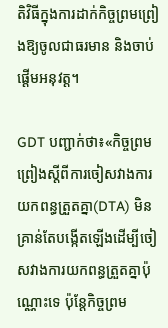តិវិធីក្នុងការដាក់កិច្ចព្រមព្រៀងឱ្យចូលជាធរមាន និងចាប់ផ្តើមអនុវត្ត។

GDT បញ្ជាក់ថា៖«កិច្ចព្រមព្រៀងស្តីពីការចៀសវាងការយកពន្ធត្រួតគ្នា(DTA) មិនគ្រាន់តែបង្កើតឡើងដើម្បីចៀសវាងការយកពន្ធត្រួតគ្នាប៉ុណ្ណោះទេ ប៉ុន្តែកិច្ចព្រម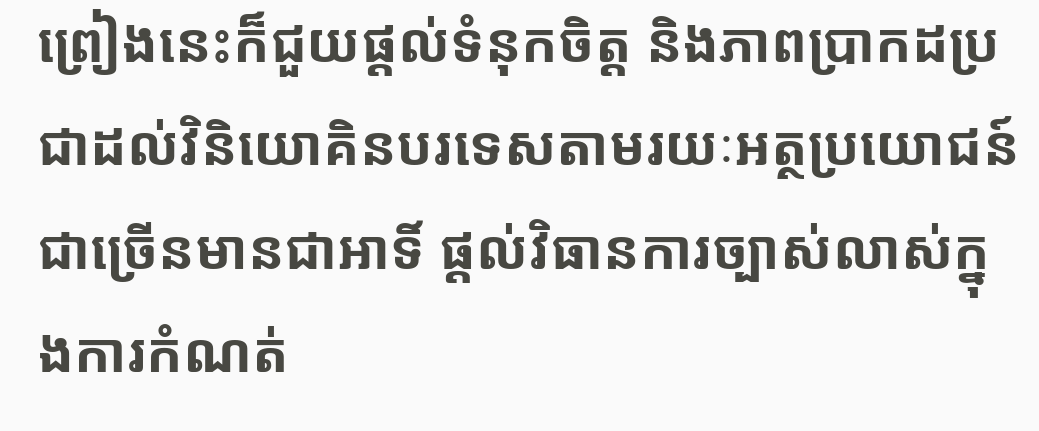ព្រៀងនេះក៏ជួយផ្តល់ទំនុកចិត្ត និងភាពប្រាកដប្រជាដល់វិនិយោគិនបរទេសតាមរយៈអត្ថប្រយោជន៍ជាច្រើនមានជាអាទិ៍ ផ្តល់វិធានការច្បាស់លាស់ក្នុងការកំណត់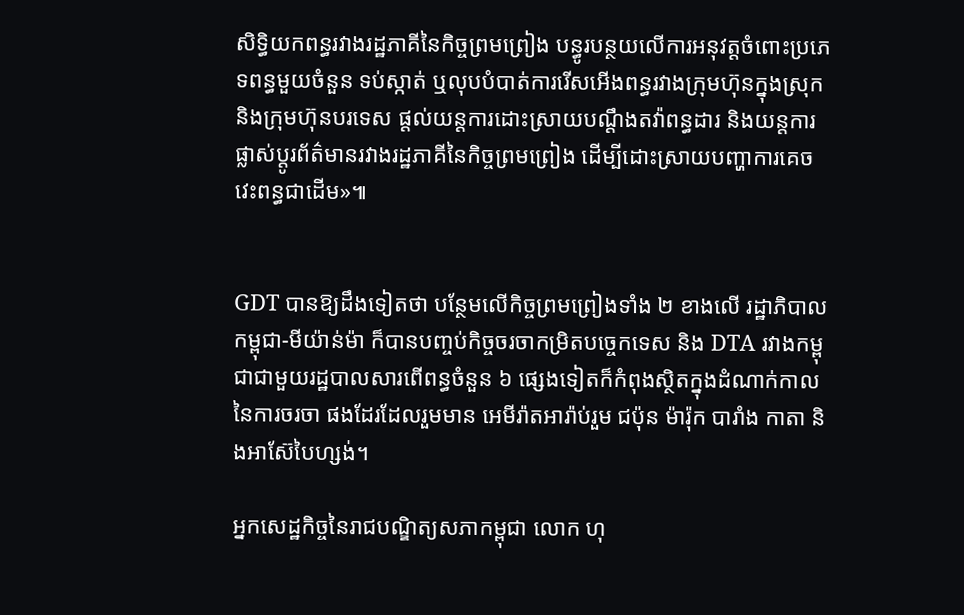សិទ្ធិយកពន្ធរវាងរដ្ឋភាគីនៃកិច្ចព្រមព្រៀង បន្ធូរបន្ថយលើការអនុវត្តចំពោះប្រភេទពន្ធមួយចំនួន ទប់ស្កាត់ ឬលុបបំបាត់ការរើសអើងពន្ធរវាងក្រុមហ៊ុនក្នុងស្រុក និងក្រុមហ៊ុនបរទេស ផ្តល់យន្តការដោះស្រាយបណ្តឹងតវ៉ាពន្ធដារ និងយន្តការផ្លាស់ប្តូរព័ត៌មានរវាងរដ្ឋភាគីនៃកិច្ចព្រមព្រៀង ដើម្បីដោះស្រាយបញ្ហាការគេចវេះពន្ធជាដើម»៕


GDT បានឱ្យដឹងទៀតថា បន្ថែមលើកិច្ចព្រមព្រៀងទាំង ២ ខាងលើ រដ្ឋាភិបាលកម្ពុជា-មីយ៉ាន់ម៉ា ក៏បានបញ្ចប់កិច្ចចរចាកម្រិតបច្ចេកទេស និង DTA រវាងកម្ពុជាជាមួយរដ្ឋបាលសារពើពន្ធចំនួន ៦ ផ្សេងទៀតក៏កំពុងស្ថិតក្នុងដំណាក់កាលនៃការចរចា ផងដែរដែលរួមមាន អេមីរ៉ាតអារ៉ាប់រួម ជប៉ុន ម៉ារ៉ុក បារាំង កាតា និងអាស៊ែបៃហ្សង់។

អ្នកសេដ្ឋកិច្ចនៃរាជបណ្ឌិត្យសភាកម្ពុជា លោក ហុ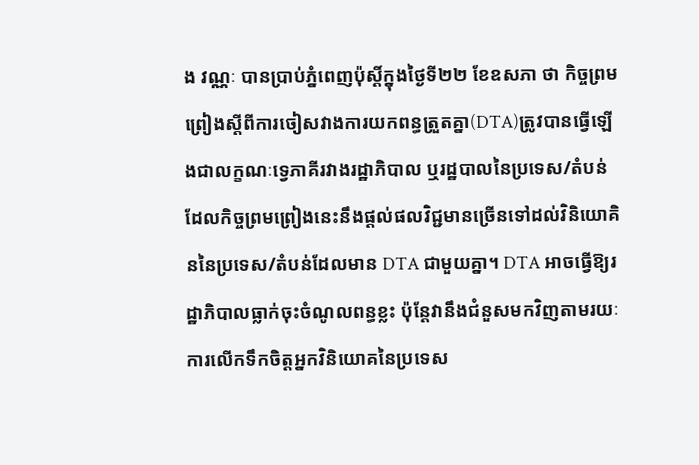ង វណ្ណៈ បានប្រាប់ភ្នំពេញប៉ុស្តិ៍ក្នុងថ្ងៃទី២២ ខែឧសភា ថា កិច្ចព្រមព្រៀងស្តីពីការចៀសវាងការយកពន្ធត្រួតគ្នា(DTA)ត្រូវបានធ្វើឡើងជាលក្ខណៈទ្វេភាគីរវាងរដ្ឋាភិបាល ឬរដ្ឋបាលនៃប្រទេស/តំបន់ ដែលកិច្ចព្រមព្រៀងនេះនឹងផ្តល់ផលវិជ្ជមានច្រើនទៅដល់វិនិយោគិននៃប្រទេស/តំបន់ដែលមាន DTA ជាមួយគ្នា។ DTA អាចធ្វើឱ្យរដ្ឋាភិបាលធ្លាក់ចុះចំណូលពន្ធខ្លះ ប៉ុន្តែវានឹងជំនួសមកវិញតាមរយៈការលើកទឹកចិត្តអ្នកវិនិយោគនៃប្រទេស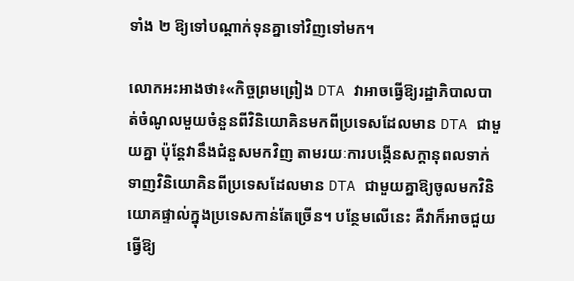ទាំង ២ ឱ្យទៅបណ្តាក់ទុនគ្នាទៅវិញទៅមក។

លោកអះអាងថា៖«កិច្ចព្រមព្រៀង DTA វាអាចធ្វើឱ្យរដ្ឋាភិបាលបាត់ចំណូលមួយចំនួនពីវិនិយោគិនមកពីប្រទេសដែលមាន DTA ជាមួយគ្នា ប៉ុន្តែវានឹងជំនួសមកវិញ តាមរយៈការបង្កើនសក្តានុពលទាក់ទាញវិនិយោគិនពីប្រទេសដែលមាន DTA ជាមួយគ្នាឱ្យចូលមកវិនិយោគផ្ទាល់ក្នុងប្រទេសកាន់តែច្រើន។ បន្ថែមលើនេះ គឺវាក៏អាចជួយធ្វើឱ្យ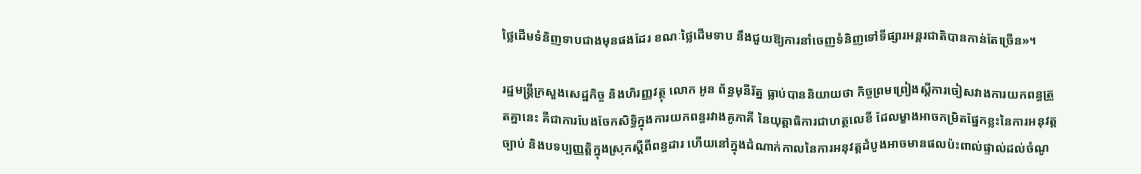ថ្លៃដើមទំនិញទាបជាងមុនផងដែរ ខណៈថ្លៃដើមទាប នឹងជួយឱ្យការនាំចេញទំនិញទៅទីផ្សារអន្តរជាតិបានកាន់តែច្រើន»។

រដ្ឋមន្ត្រីក្រសួងសេដ្ឋកិច្ច និងហិរញ្ញវត្ថុ លោក អូន ព័ន្ធមុនីរ័ត្ន ធ្លាប់បាននិយាយថា កិច្ចព្រមព្រៀងស្តីការចៀសវាងការយកពន្ធត្រួតគ្នានេះ គឺជាការបែងចែកសិទ្ធិក្នុងការយកពន្ធរវាងគូភាគី នៃយុត្តាធិការជាហត្ថលេខី ដែលម្ខាងអាចកម្រិតផ្នែកខ្លះនៃការអនុវត្តច្បាប់ និងបទប្បញ្ញត្តិក្នុងស្រុកស្ដីពីពន្ធដារ ហើយនៅក្នុងដំណាក់កាលនៃការអនុវត្តដំបូងអាចមានផលប៉ះពាល់ផ្ទាល់ដល់ចំណូ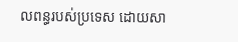លពន្ធរបស់ប្រទេស ដោយសា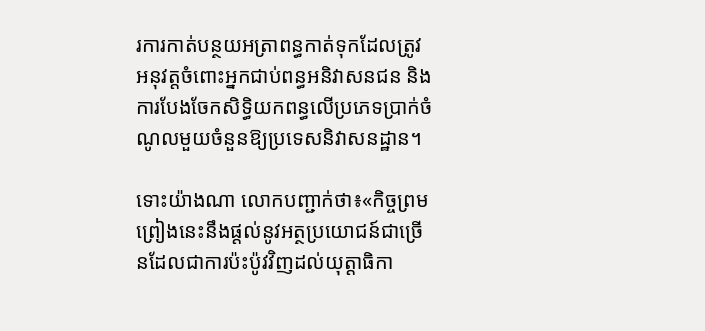រការកាត់បន្ថយអត្រាពន្ធកាត់ទុកដែលត្រូវអនុវត្តចំពោះអ្នកជាប់ពន្ធអនិវាសនជន និងការបែងចែកសិទ្ធិយកពន្ធលើប្រភេទប្រាក់ចំណូលមួយចំនួនឱ្យប្រទេសនិវាសនដ្ឋាន។

ទោះយ៉ាងណា លោកបញ្ជាក់ថា៖«កិច្ចព្រមព្រៀងនេះនឹងផ្តល់នូវអត្ថប្រយោជន៍ជាច្រើនដែលជាការប៉ះប៉ូវវិញដល់យុត្តាធិកា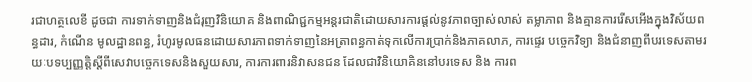រជាហត្ថលេខី ដូចជា ការទាក់ទាញនិងជំរុញវិនិយោគ និងពាណិជ្ជកម្មអន្តរជាតិដោយសារការផ្តល់នូវភាពច្បាស់លាស់ តម្លាភាព និងគ្មានការរើសអើងក្នុងវិស័យពន្ធដារ, កំណើន មូលដ្ឋានពន្ធ, រំហូរមូលធនដោយសារភាពទាក់ទាញនៃអត្រាពន្ធកាត់ទុកលើការប្រាក់និងភាគលាភ, ការផ្ទេរ បច្ចេកវិទ្យា និងជំនាញពីបរទេសតាមរយៈបទប្បញ្ញត្តិស្តីពីសេវាបច្ចេកទេសនិងសួយសារ, ការការពារនិវាសនជន ដែលជាវិនិយោគិននៅបរទេស និង ការព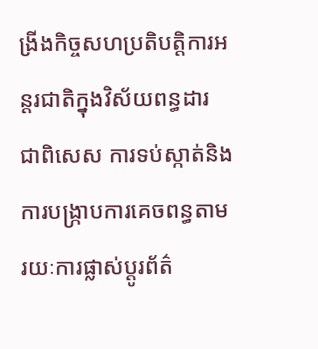ង្រីងកិច្ចសហប្រតិបត្តិការអន្តរជាតិក្នុងវិស័យពន្ធដារ ជាពិសេស ការទប់ស្កាត់និងការបង្ក្រាបការគេចពន្ធតាមរយៈការផ្លាស់ប្តូរព័ត៌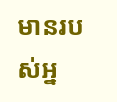មានរបស់អ្ន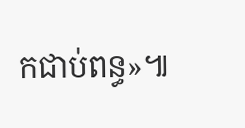កជាប់ពន្ធ»៕